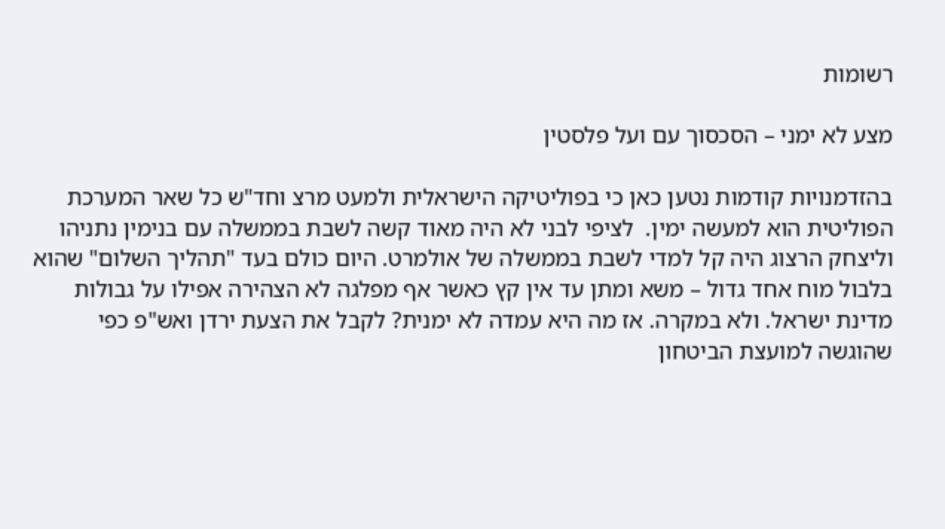רשומות

מצע לא ימני – הסכסוך עם ועל פלסטין

בהזדמנויות קודמות נטען כאן כי בפוליטיקה הישראלית ולמעט מרצ וחד"ש כל שאר המערכת הפוליטית הוא למעשה ימין.  לציפי לבני לא היה מאוד קשה לשבת בממשלה עם בנימין נתניהו וליצחק הרצוג היה קל למדי לשבת בממשלה של אולמרט. היום כולם בעד "תהליך השלום" שהוא בלבול מוח אחד גדול – משא ומתן עד אין קץ כאשר אף מפלגה לא הצהירה אפילו על גבולות מדינת ישראל. ולא במקרה. אז מה היא עמדה לא ימנית? לקבל את הצעת ירדן ואש"פ כפי שהוגשה למועצת הביטחון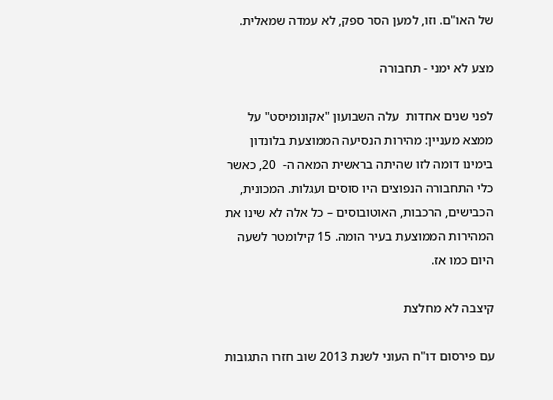של האו"ם. וזו, למען הסר ספק, לא עמדה שמאלית.

מצע לא ימני - תחבורה

לפני שנים אחדות  עלה השבועון "אקונומיסט" על ממצא מעניין: מהירות הנסיעה הממוצעת בלונדון בימינו דומה לזו שהיתה בראשית המאה ה-  20, כאשר כלי התחבורה הנפוצים היו סוסים ועגלות. המכונית, הכבישים, הרכבות, האוטובוסים – כל אלה לא שינו את המהירות הממוצעת בעיר הומה. 15 קילומטר לשעה היום כמו אז.

קיצבה לא מחלצת

עם פירסום דו"ח העוני לשנת 2013 שוב חזרו התגובות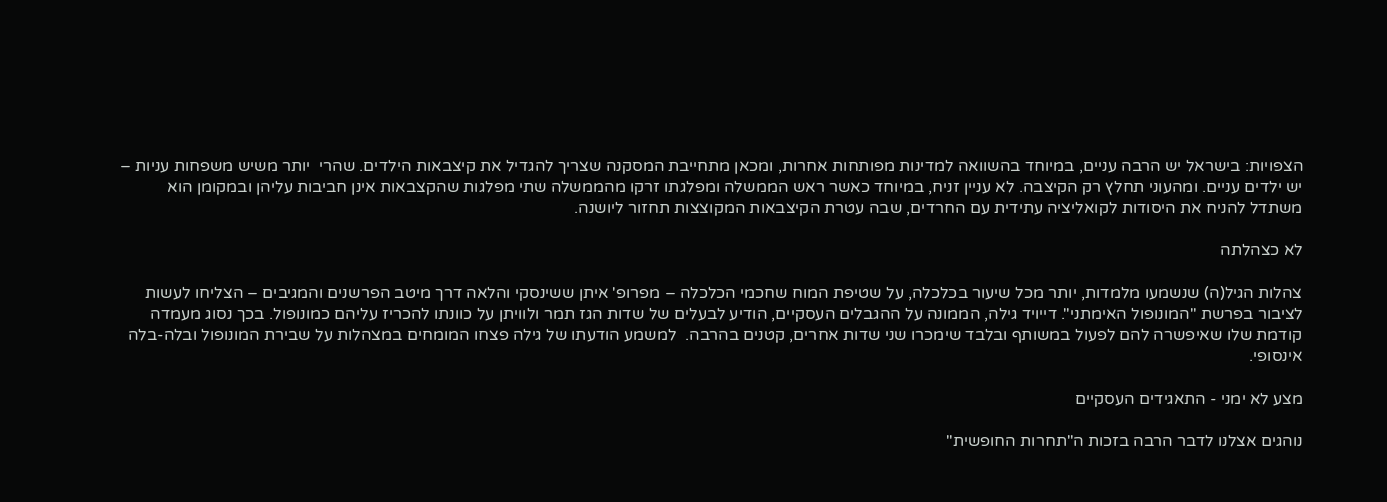הצפויות: בישראל יש הרבה עניים, במיוחד בהשוואה למדינות מפותחות אחרות, ומכאן מתחייבת המסקנה שצריך להגדיל את קיצבאות הילדים. שהרי  יותר משיש משפחות עניות – יש ילדים עניים. ומהעוני תחלץ רק הקיצבה. לא עניין זניח, במיוחד כאשר ראש הממשלה ומפלגתו זרקו מהממשלה שתי מפלגות שהקצבאות אינן חביבות עליהן ובמקומן הוא משתדל להניח את היסודות לקואליציה עתידית עם החרדים, שבה עטרת הקיצבאות המקוצצות תחזור ליושנה.

לא כצהלתה

צהלות הגיל(ה) שנשמעו מלמדות, יותר מכל שיעור בכלכלה, על שטיפת המוח שחכמי הכלכלה – מפרופ' איתן ששינסקי והלאה דרך מיטב הפרשנים והמגיבים – הצליחו לעשות לציבור בפרשת "המונופול האימתני". דייויד גילה, הממונה על ההגבלים העסקיים, הודיע לבעלים של שדות הגז תמר ולוויתן על כוונתו להכריז עליהם כמונופול. בכך נסוג מעמדה קודמת שלו שאיפשרה להם לפעול במשותף ובלבד שימכרו שני שדות אחרים, קטנים בהרבה.  למשמע הודעתו של גילה פצחו המומחים במצהלות על שבירת המונופול ובלה-בלה אינסופי.

מצע לא ימני - התאגידים העסקיים

נוהגים אצלנו לדבר הרבה בזכות ה"תחרות החופשית"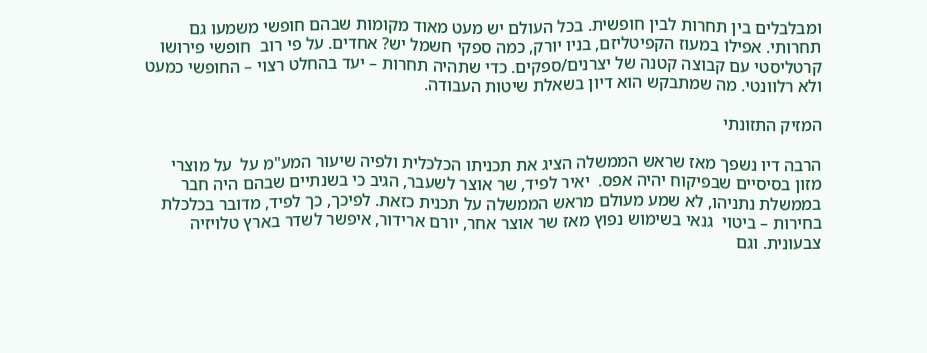ומבלבלים בין תחרות לבין חופשית. בכל העולם יש מעט מאוד מקומות שבהם חופשי משמעו גם  תחרותי. אפילו במעוז הקפיטליזם, בניו יורק, כמה ספקי חשמל יש? אחדים. על פי רוב  חופשי פירושו קרטליסטי עם קבוצה קטנה של יצרנים/ספקים. כדי שתהיה תחרות – יעד בהחלט רצוי – החופשי כמעט ולא רלוונטי. מה שמתבקש הוא דיון בשאלת שיטות העבודה.

המזיק התזונתי

הרבה דיו נשפך מאז שראש הממשלה הציג את תכניתו הכלכלית ולפיה שיעור המע"מ על  על מוצרי מזון בסיסיים שבפיקוח יהיה אפס.  יאיר לפיד, שר אוצר לשעבר, הגיב כי בשנתיים שבהם היה חבר בממשלת נתניהו, לא שמע מעולם מראש הממשלה על תכנית כזאת. לפיכך, כך לפיד, מדובר בכלכלת בחירות – ביטוי  גנאי בשימוש נפוץ מאז שר אוצר אחר, יורם ארידור, איפשר לשדר בארץ טלויזיה  צבעונית. וגם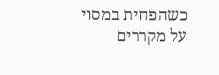כשהפחית במסוי על מקררים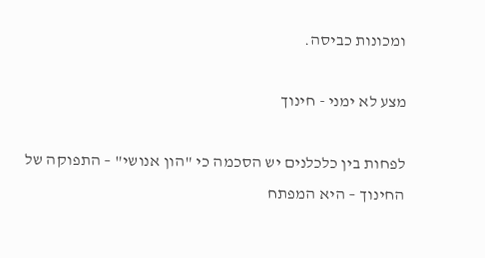ומכונות כביסה.

מצע לא ימני - חינוך

לפחות בין כלכלנים יש הסכמה כי "הון אנושי" – התפוקה של החינוך – היא המפתח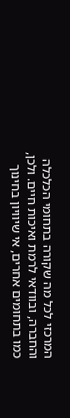המרכזי לכל מה שקורה בתחומי הכלכלה והחברה, ובוודאי לרמת ואיכות חיים. ולכן, כמו בתחומים אחרים, אי שיוויון בחינוך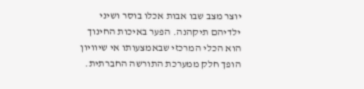יוצר מצב שבו אבות אכלו בוסר ושיני ילדיהם תיקהנה. הפער באיכות החינוך  הוא הכלי המרכזי שבאמצעותו אי שיוויון הופך חלק ממערכת התורשה החברתית.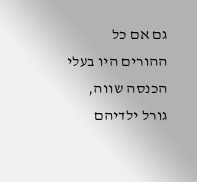גם אם כל ההורים היו בעלי   הכנסה שווה, גורל ילדיהם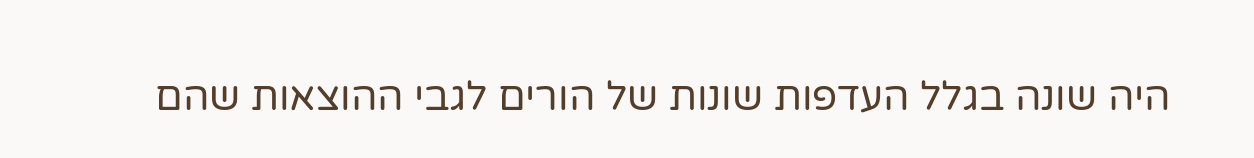היה שונה בגלל העדפות שונות של הורים לגבי ההוצאות שהם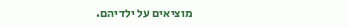מוציאים על ילדיהם.